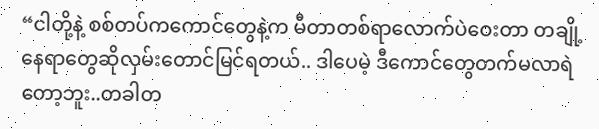“ငါတို့နဲ့ စစ်တပ်ကကောင်တွေနဲ့က မီတာတစ်ရာလောက်ပဲဝေးတာ တချို့နေရာတွေဆိုလှမ်းတောင်မြင်ရတယ်.. ဒါပေမဲ့ ဒီကောင်တွေတက်မလာရဲတော့ဘူး..တခါတ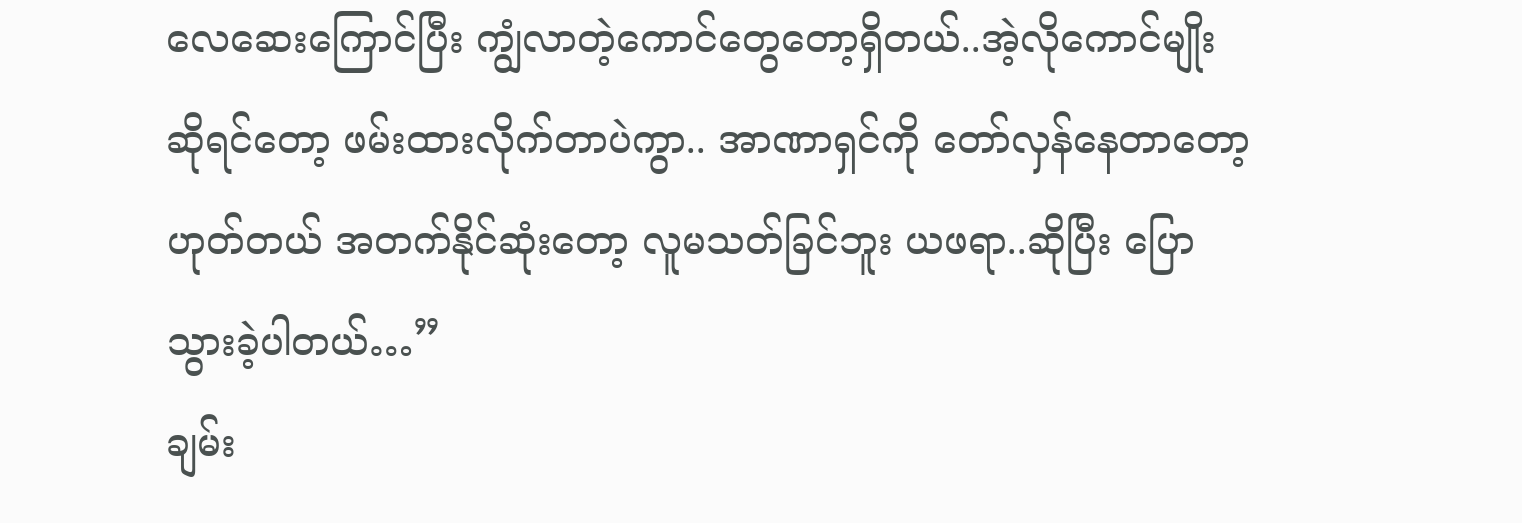လေဆေးကြောင်ပြီး ကျွံလာတဲ့ကောင်တွေတော့ရှိတယ်..အဲ့လိုကောင်မျိုးဆိုရင်တော့ ဖမ်းထားလိုက်တာပဲကွာ.. အာဏာရှင်ကို တော်လှန်နေတာတော့ဟုတ်တယ် အတက်နိုင်ဆုံးတော့ လူမသတ်ခြင်ဘူး ယဖရာ..ဆိုပြီး ပြောသွားခဲ့ပါတယ်…”
ချမ်း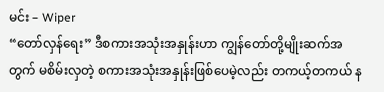မင်း – Wiper
“တော်လှန်ရေး” ဒီစကားအသုံးအနှုန်းဟာ ကျွန်တော်တို့မျိုးဆက်အတွက် မစိမ်းလှတဲ့ စကားအသုံးအနှုန်းဖြစ်ပေမဲ့လည်း တကယ့်တကယ် န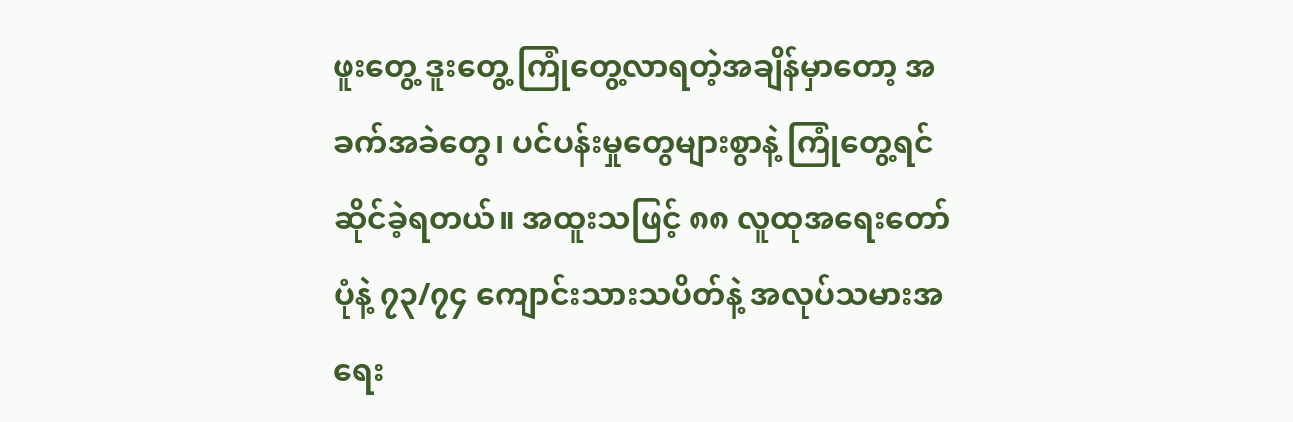ဖူးတွေ့ ဒူးတွေ့ ကြုံတွေ့လာရတဲ့အချိန်မှာတော့ အခက်အခဲတွေ၊ ပင်ပန်းမှုတွေများစွာနဲ့ ကြုံတွေ့ရင်ဆိုင်ခဲ့ရတယ်။ အထူးသဖြင့် ၈၈ လူထုအရေးတော်ပုံနဲ့ ၇၃/၇၄ ကျောင်းသားသပိတ်နဲ့ အလုပ်သမားအရေး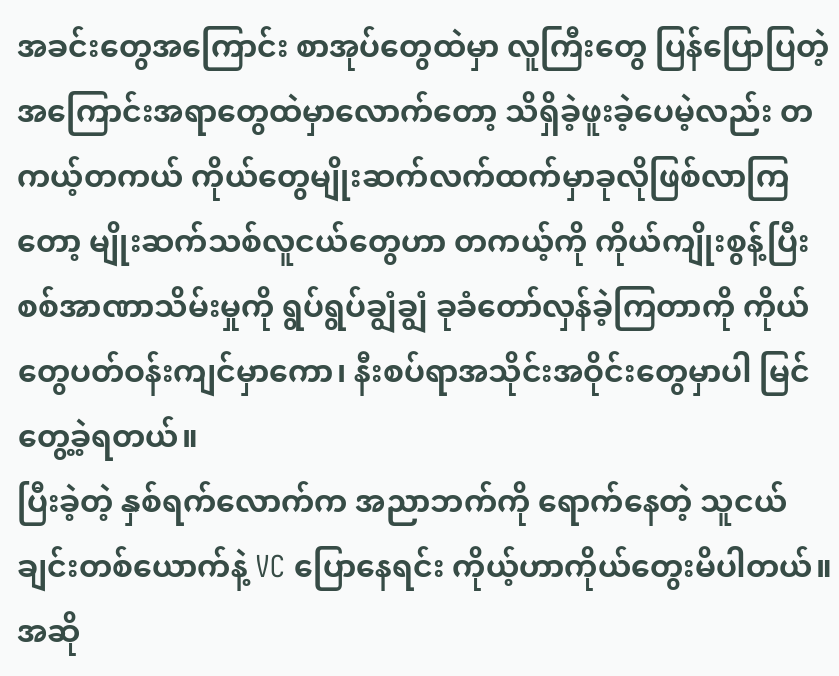အခင်းတွေအကြောင်း စာအုပ်တွေထဲမှာ လူကြီးတွေ ပြန်ပြောပြတဲ့အကြောင်းအရာတွေထဲမှာလောက်တော့ သိရှိခဲ့ဖူးခဲ့ပေမဲ့လည်း တကယ့်တကယ် ကိုယ်တွေမျိုးဆက်လက်ထက်မှာခုလိုဖြစ်လာကြတော့ မျိုးဆက်သစ်လူငယ်တွေဟာ တကယ့်ကို ကိုယ်ကျိုးစွန့်ပြီး စစ်အာဏာသိမ်းမှုကို ရွပ်ရွပ်ချွံချွံ ခုခံတော်လှန်ခဲ့ကြတာကို ကိုယ်တွေပတ်ဝန်းကျင်မှာကော၊ နီးစပ်ရာအသိုင်းအဝိုင်းတွေမှာပါ မြင်တွေ့ခဲ့ရတယ်။
ပြီးခဲ့တဲ့ နှစ်ရက်လောက်က အညာဘက်ကို ရောက်နေတဲ့ သူငယ်ချင်းတစ်ယောက်နဲ့ VC ပြောနေရင်း ကိုယ့်ဟာကိုယ်တွေးမိပါတယ်။ အဆို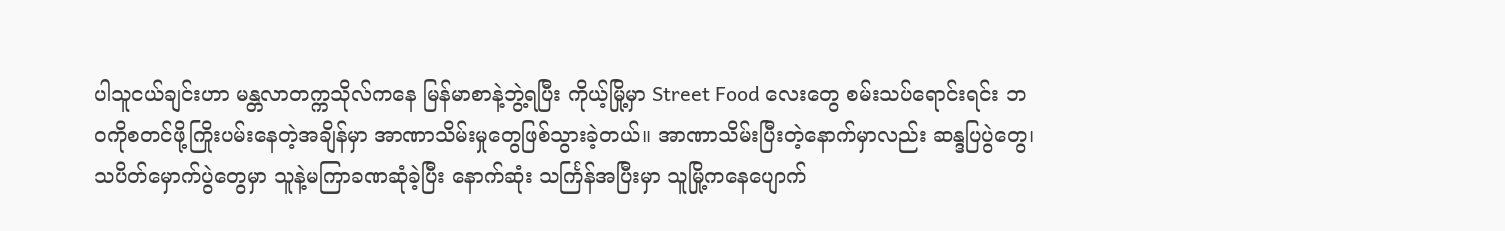ပါသူငယ်ချင်းဟာ မန္တလာတက္ကသိုလ်ကနေ မြန်မာစာနဲ့ဘွဲ့ရပြီး ကိုယ့်မြို့မှာ Street Food လေးတွေ စမ်းသပ်ရောင်းရင်း ဘဝကိုစတင်ဖို့ကြိုးပမ်းနေတဲ့အချိန်မှာ အာဏာသိမ်းမှုတွေဖြစ်သွားခဲ့တယ်။ အာဏာသိမ်းပြီးတဲ့နောက်မှာလည်း ဆန္ဒပြပွဲတွေ၊ သပိတ်မှောက်ပွဲတွေမှာ သူနဲ့မကြာခဏဆုံခဲ့ပြီး နောက်ဆုံး သင်္ကြန်အပြီးမှာ သူမြို့ကနေပျောက်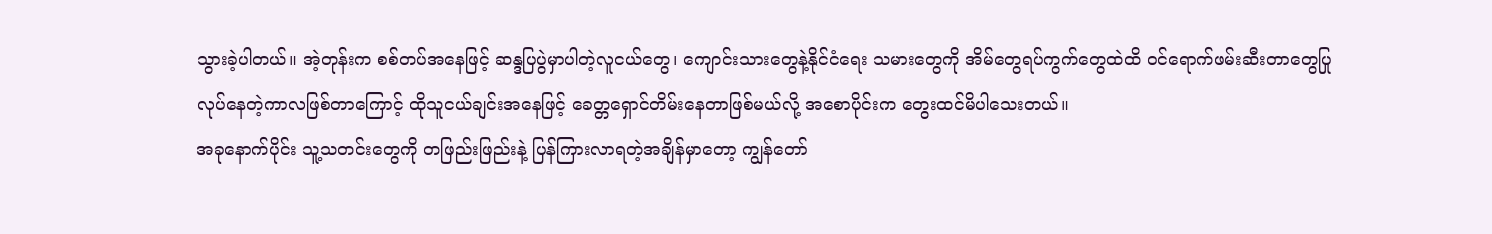သွားခဲ့ပါတယ်။ အဲ့တုန်းက စစ်တပ်အနေဖြင့် ဆန္ဒပြပွဲမှာပါတဲ့လူငယ်တွေ၊ ကျောင်းသားတွေနဲ့နိုင်ငံရေး သမားတွေကို အိမ်တွေရပ်ကွက်တွေထဲထိ ဝင်ရောက်ဖမ်းဆီးတာတွေပြုလုပ်နေတဲ့ကာလဖြစ်တာကြောင့် ထိုသူငယ်ချင်းအနေဖြင့် ခေတ္တရှောင်တိမ်းနေတာဖြစ်မယ်လို့ အစောပိုင်းက တွေးထင်မိပါသေးတယ်။
အခုနောက်ပိုင်း သူ့သတင်းတွေကို တဖြည်းဖြည်းနဲ့ ပြန်ကြားလာရတဲ့အချိန်မှာတော့ ကျွန်တော်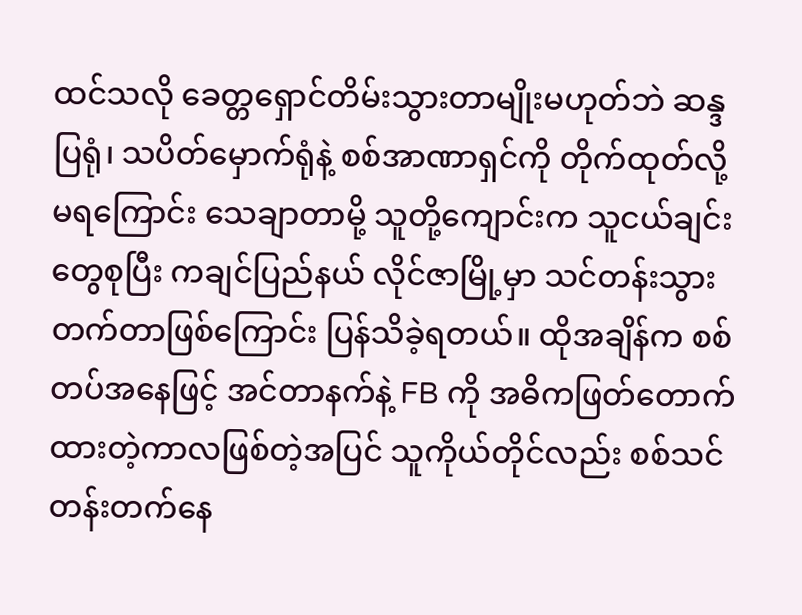ထင်သလို ခေတ္တရှောင်တိမ်းသွားတာမျိုးမဟုတ်ဘဲ ဆန္ဒပြရုံ၊ သပိတ်မှောက်ရုံနဲ့ စစ်အာဏာရှင်ကို တိုက်ထုတ်လို့မရကြောင်း သေချာတာမို့ သူတို့ကျောင်းက သူငယ်ချင်းတွေစုပြီး ကချင်ပြည်နယ် လိုင်ဇာမြို့မှာ သင်တန်းသွားတက်တာဖြစ်ကြောင်း ပြန်သိခဲ့ရတယ်။ ထိုအချိန်က စစ်တပ်အနေဖြင့် အင်တာနက်နဲ့ FB ကို အဓိကဖြတ်တောက်ထားတဲ့ကာလဖြစ်တဲ့အပြင် သူကိုယ်တိုင်လည်း စစ်သင်တန်းတက်နေ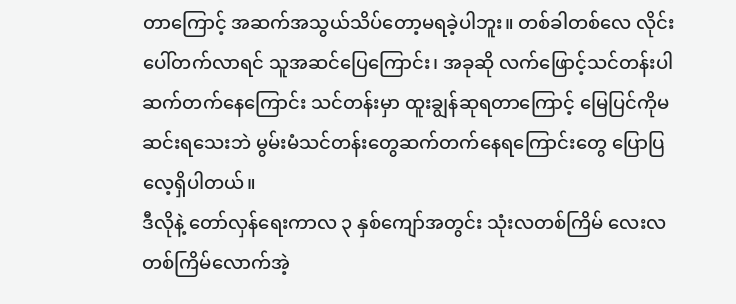တာကြောင့် အဆက်အသွယ်သိပ်တော့မရခဲ့ပါဘူး။ တစ်ခါတစ်လေ လိုင်းပေါ်တက်လာရင် သူအဆင်ပြေကြောင်း၊ အခုဆို လက်ဖြောင့်သင်တန်းပါ ဆက်တက်နေကြောင်း သင်တန်းမှာ ထူးချွန်ဆုရတာကြောင့် မြေပြင်ကိုမဆင်းရသေးဘဲ မွမ်းမံသင်တန်းတွေဆက်တက်နေရကြောင်းတွေ ပြောပြလေ့ရှိပါတယ်။
ဒီလိုနဲ့ တော်လှန်ရေးကာလ ၃ နှစ်ကျော်အတွင်း သုံးလတစ်ကြိမ် လေးလတစ်ကြိမ်လောက်အဲ့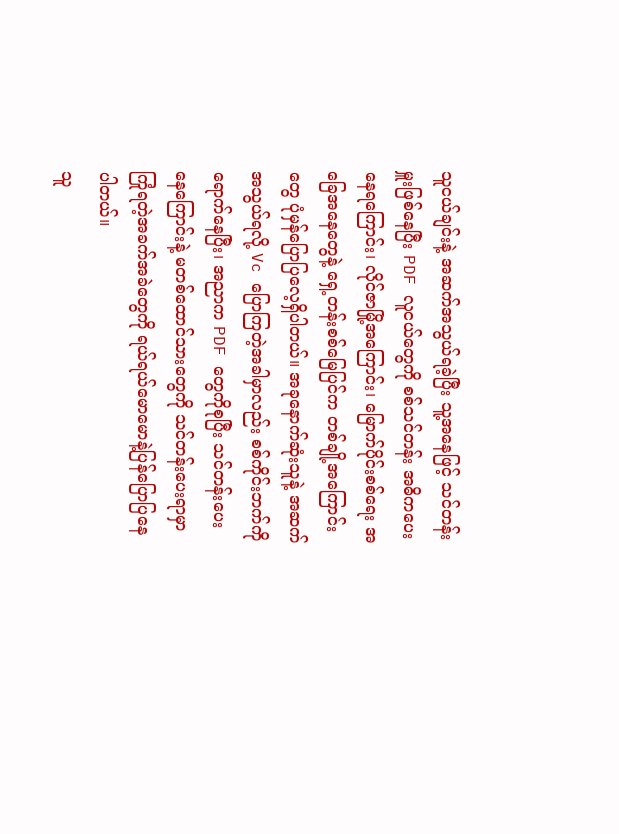သူငယ်ချင်းနဲ့ အဆက်အသွယ်ရခဲ့ပြီး သူ့အနေဖြင့် သင်တန်းမှူးဖြစ်နေပြီး PDF လူငယ်တွေကို စစ်သင်တန်း အဓိကပေးနေရကြောင်း၊ လိုင်ဇာမြို့အကြောင်း၊ မြောက်ပိုင်းစစ်ရေး အခြေအနေတွေနဲ့ ရှေ့တန်းစစ်မြေပြင်က တစ်ချို့အကြောင်းတွေ ပုံမှန်ပြောပြလေ့ရှိပါတယ်။ အခုနောက်ဆုံးသူနဲ့ အဆက်အသွယ်ရလို့ Vc ပြောကြတဲ့အခါမှာလည်း စစ်ကိုင်းဘက်ကိုရောက်နေပြီး၊ အညာက PDF တွေကိုစုပြီး သင်တန်းပေးနေကြောင်းနဲ့ မတစ်ထောင်သားတွေကို သင်တန်းပေးရာမှာကြုံရတဲ့အခက်အခဲတွေကို ရယ်ရယ်မောမောနဲ့ပြန်ပြောပြနေပါတယ်။
သူ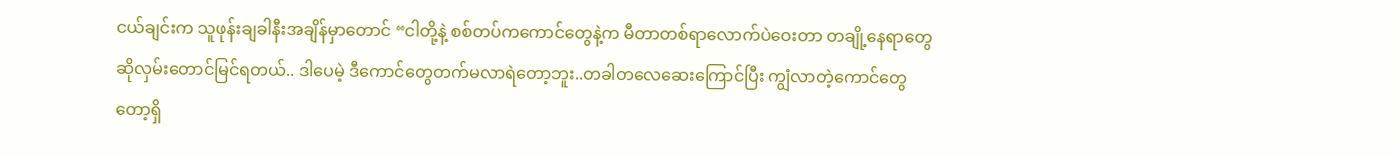ငယ်ချင်းက သူဖုန်းချခါနီးအချိန်မှာတောင် “ငါတို့နဲ့ စစ်တပ်ကကောင်တွေနဲ့က မီတာတစ်ရာလောက်ပဲဝေးတာ တချို့နေရာတွေဆိုလှမ်းတောင်မြင်ရတယ်.. ဒါပေမဲ့ ဒီကောင်တွေတက်မလာရဲတော့ဘူး..တခါတလေဆေးကြောင်ပြီး ကျွံလာတဲ့ကောင်တွေတော့ရှိ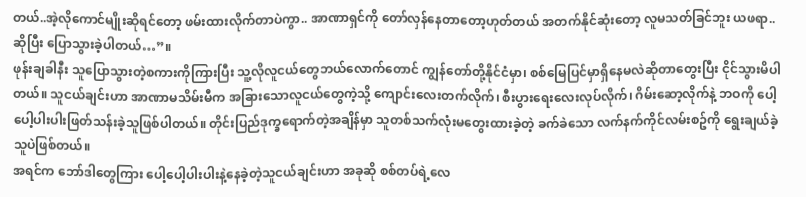တယ်..အဲ့လိုကောင်မျိုးဆိုရင်တော့ ဖမ်းထားလိုက်တာပဲကွာ.. အာဏာရှင်ကို တော်လှန်နေတာတော့ဟုတ်တယ် အတက်နိုင်ဆုံးတော့ လူမသတ်ခြင်ဘူး ယဖရာ..ဆိုပြီး ပြောသွားခဲ့ပါတယ်…”။
ဖုန်းချခါနီး သူပြောသွားတဲ့စကားကိုကြားပြီး သူ့လိုလူငယ်တွေဘယ်လောက်တောင် ကျွန်တော်တို့နိုင်ငံမှာ၊ စစ်မြေပြင်မှာရှိနေမလဲဆိုတာတွေးပြီး ငိုင်သွားမိပါတယ်။ သူငယ်ချင်းဟာ အာဏာမသိမ်းမီက အခြားသောလူငယ်တွေကဲ့သို့ ကျောင်းလေးတက်လိုက်၊ စီးပွားရေးလေးလုပ်လိုက်၊ ဂိမ်းဆော့လိုက်နဲ့ ဘဝကို ပေါ့ပေါ့ပါးပါးဖြတ်သန်းခဲ့သူဖြစ်ပါတယ်။ တိုင်းပြည်ဒုက္ခရောက်တဲ့အချိန်မှာ သူတစ်သက်လုံးမတွေးထားခဲ့တဲ့ ခက်ခဲသော လက်နက်ကိုင်လမ်းစဥ်ကို ရွေးချယ်ခဲ့သူပဲဖြစ်တယ်။
အရင်က ဘော်ဒါတွေကြား ပေါ့ပေါ့ပါးပါးနဲ့နေခဲ့တဲ့သူငယ်ချင်းဟာ အခုဆို စစ်တပ်ရဲ့လေ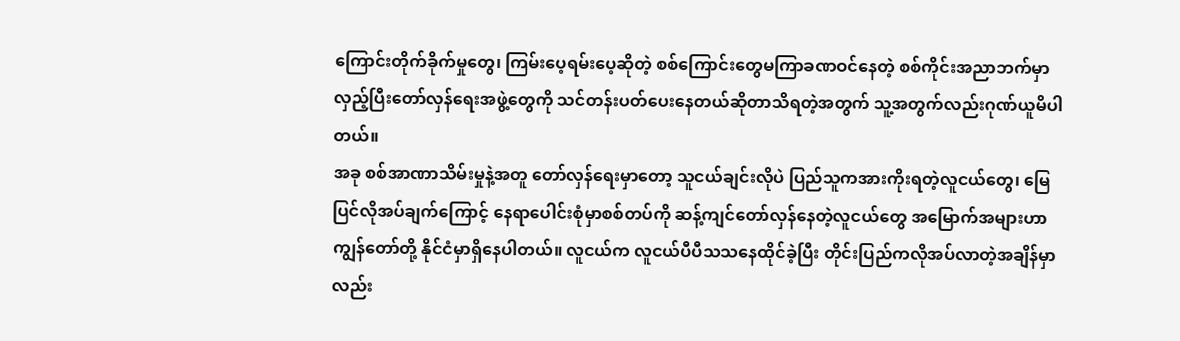ကြောင်းတိုက်ခိုက်မှုတွေ၊ ကြမ်းပေ့ရမ်းပေ့ဆိုတဲ့ စစ်ကြောင်းတွေမကြာခဏဝင်နေတဲ့ စစ်ကိုင်းအညာဘက်မှာ လှည့်ပြီးတော်လှန်ရေးအဖွဲ့တွေကို သင်တန်းပတ်ပေးနေတယ်ဆိုတာသိရတဲ့အတွက် သူ့အတွက်လည်းဂုဏ်ယူမိပါတယ်။
အခု စစ်အာဏာသိမ်းမှုနဲ့အတူ တော်လှန်ရေးမှာတော့ သူငယ်ချင်းလိုပဲ ပြည်သူကအားကိုးရတဲ့လူငယ်တွေ၊ မြေပြင်လိုအပ်ချက်ကြောင့် နေရာပေါင်းစုံမှာစစ်တပ်ကို ဆန့်ကျင်တော်လှန်နေတဲ့လူငယ်တွေ အမြောက်အများဟာ ကျွန်တော်တို့ နိုင်ငံမှာရှိနေပါတယ်။ လူငယ်က လူငယ်ပီပီသသနေထိုင်ခဲ့ပြီး တိုင်းပြည်ကလိုအပ်လာတဲ့အချိန်မှာလည်း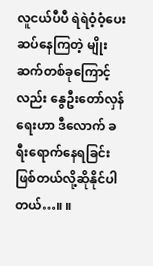လူငယ်ပီပီ ရဲရဲဝံ့ဝံ့ပေးဆပ်နေကြတဲ့ မျိုးဆက်တစ်ခုကြောင့်လည်း နွေဦးတော်လှန်ရေးဟာ ဒီလောက် ခရီးရောက်နေရခြင်းဖြစ်တယ်လို့ဆိုနိုင်ပါတယ်…။ ။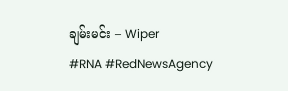ချမ်းမင်း – Wiper
#RNA #RedNewsAgency